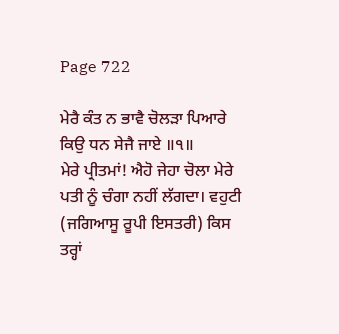Page 722

ਮੇਰੈ ਕੰਤ ਨ ਭਾਵੈ ਚੋਲੜਾ ਪਿਆਰੇ ਕਿਉ ਧਨ ਸੇਜੈ ਜਾਏ ॥੧॥
ਮੇਰੇ ਪ੍ਰੀਤਮਾਂ! ਐਹੋ ਜੇਹਾ ਚੋਲਾ ਮੇਰੇ ਪਤੀ ਨੂੰ ਚੰਗਾ ਨਹੀਂ ਲੱਗਦਾ। ਵਹੁਟੀ (ਜਗਿਆਸੂ ਰੂਪੀ ਇਸਤਰੀ) ਕਿਸ ਤਰ੍ਹਾਂ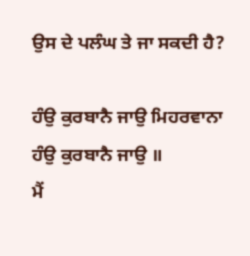ਉਸ ਦੇ ਪਲੰਘ ਤੇ ਜਾ ਸਕਦੀ ਹੈ?

ਹੰਉ ਕੁਰਬਾਨੈ ਜਾਉ ਮਿਹਰਵਾਨਾ ਹੰਉ ਕੁਰਬਾਨੈ ਜਾਉ ॥
ਮੈਂ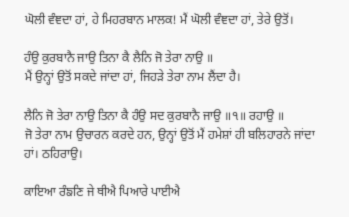ਘੋਲੀ ਵੰਞਦਾ ਹਾਂ, ਹੇ ਮਿਹਰਬਾਨ ਮਾਲਕ! ਮੈਂ ਘੋਲੀ ਵੰਞਦਾ ਹਾਂ, ਤੇਰੇ ਉਤੋਂ।

ਹੰਉ ਕੁਰਬਾਨੈ ਜਾਉ ਤਿਨਾ ਕੈ ਲੈਨਿ ਜੋ ਤੇਰਾ ਨਾਉ ॥
ਮੈਂ ਉਨ੍ਹਾਂ ਉਤੋਂ ਸਕਦੇ ਜਾਂਦਾ ਹਾਂ, ਜਿਹੜੇ ਤੇਰਾ ਨਾਮ ਲੈਂਦਾ ਹੈ।

ਲੈਨਿ ਜੋ ਤੇਰਾ ਨਾਉ ਤਿਨਾ ਕੈ ਹੰਉ ਸਦ ਕੁਰਬਾਨੈ ਜਾਉ ॥੧॥ ਰਹਾਉ ॥
ਜੋ ਤੇਰਾ ਨਾਮ ਉਚਾਰਨ ਕਰਦੇ ਹਨ, ਉਨ੍ਹਾਂ ਉਤੋਂ ਮੈਂ ਹਮੇਸ਼ਾਂ ਹੀ ਬਲਿਹਾਰਨੇ ਜਾਂਦਾ ਹਾਂ। ਠਹਿਰਾਉ।

ਕਾਇਆ ਰੰਙਣਿ ਜੇ ਥੀਐ ਪਿਆਰੇ ਪਾਈਐ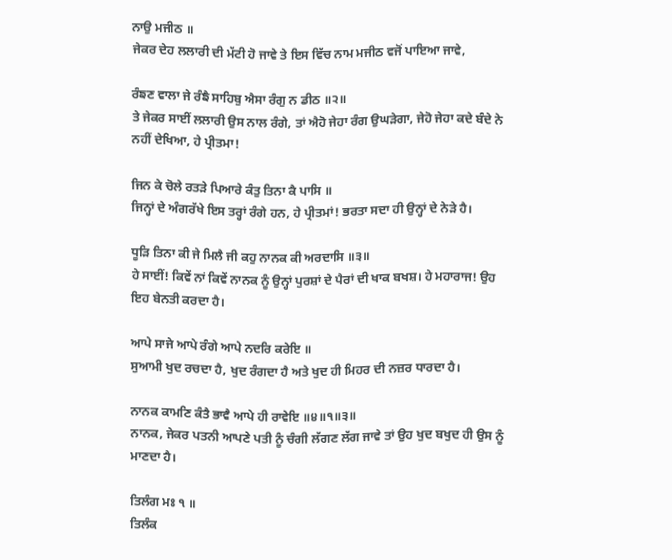ਨਾਉ ਮਜੀਠ ॥
ਜੇਕਰ ਦੇਹ ਲਲਾਰੀ ਦੀ ਮੱਟੀ ਹੋ ਜਾਵੇ ਤੇ ਇਸ ਵਿੱਚ ਨਾਮ ਮਜੀਠ ਵਜੋਂ ਪਾਇਆ ਜਾਵੇ,

ਰੰਙਣ ਵਾਲਾ ਜੇ ਰੰਙੈ ਸਾਹਿਬੁ ਐਸਾ ਰੰਗੁ ਨ ਡੀਠ ॥੨॥
ਤੇ ਜੇਕਰ ਸਾਈਂ ਲਲਾਰੀ ਉਸ ਨਾਲ ਰੰਗੇ, ਤਾਂ ਐਹੋ ਜੇਹਾ ਰੰਗ ਉਘੜੇਗਾ, ਜੇਹੋ ਜੇਹਾ ਕਦੇ ਬੰਦੇ ਨੇ ਨਹੀਂ ਦੇਖਿਆ, ਹੇ ਪ੍ਰੀਤਮਾ!

ਜਿਨ ਕੇ ਚੋਲੇ ਰਤੜੇ ਪਿਆਰੇ ਕੰਤੁ ਤਿਨਾ ਕੈ ਪਾਸਿ ॥
ਜਿਨ੍ਹਾਂ ਦੇ ਅੰਗਰੱਖੇ ਇਸ ਤਰ੍ਹਾਂ ਰੰਗੇ ਹਨ, ਹੇ ਪ੍ਰੀਤਮਾਂ! ਭਰਤਾ ਸਦਾ ਹੀ ਉਨ੍ਹਾਂ ਦੇ ਨੇੜੇ ਹੈ।

ਧੂੜਿ ਤਿਨਾ ਕੀ ਜੇ ਮਿਲੈ ਜੀ ਕਹੁ ਨਾਨਕ ਕੀ ਅਰਦਾਸਿ ॥੩॥
ਹੇ ਸਾਈਂ! ਕਿਵੇਂ ਨਾਂ ਕਿਵੇਂ ਨਾਨਕ ਨੂੰ ਉਨ੍ਹਾਂ ਪੁਰਸ਼ਾਂ ਦੇ ਪੈਰਾਂ ਦੀ ਖਾਕ ਬਖਸ਼। ਹੇ ਮਹਾਰਾਜ! ਉਹ ਇਹ ਬੇਨਤੀ ਕਰਦਾ ਹੈ।

ਆਪੇ ਸਾਜੇ ਆਪੇ ਰੰਗੇ ਆਪੇ ਨਦਰਿ ਕਰੇਇ ॥
ਸੁਆਮੀ ਖੁਦ ਰਚਦਾ ਹੈ, ਖੁਦ ਰੰਗਦਾ ਹੈ ਅਤੇ ਖੁਦ ਹੀ ਮਿਹਰ ਦੀ ਨਜ਼ਰ ਧਾਰਦਾ ਹੈ।

ਨਾਨਕ ਕਾਮਣਿ ਕੰਤੈ ਭਾਵੈ ਆਪੇ ਹੀ ਰਾਵੇਇ ॥੪॥੧॥੩॥
ਨਾਨਕ, ਜੇਕਰ ਪਤਨੀ ਆਪਣੇ ਪਤੀ ਨੂੰ ਚੰਗੀ ਲੱਗਣ ਲੱਗ ਜਾਵੇ ਤਾਂ ਉਹ ਖੁਦ ਬਖੁਦ ਹੀ ਉਸ ਨੂੰ ਮਾਣਦਾ ਹੈ।

ਤਿਲੰਗ ਮਃ ੧ ॥
ਤਿਲੰਕ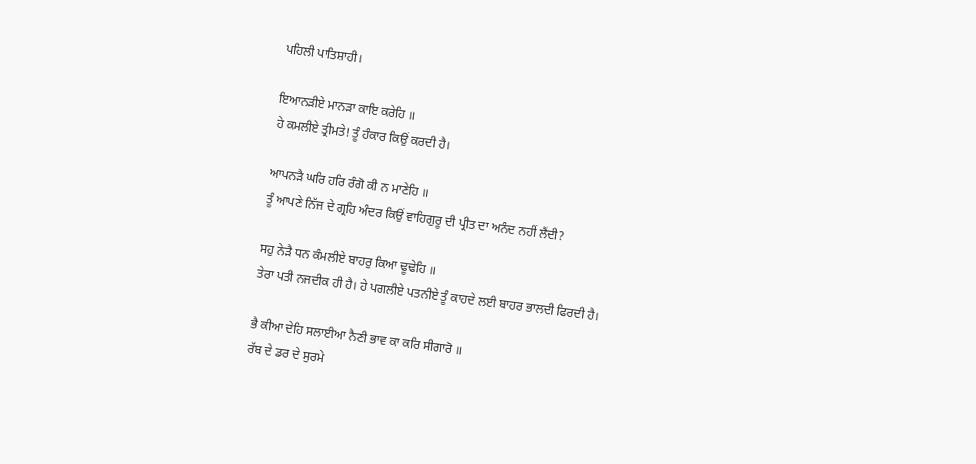ਪਹਿਲੀ ਪਾਤਿਸ਼ਾਹੀ।

ਇਆਨੜੀਏ ਮਾਨੜਾ ਕਾਇ ਕਰੇਹਿ ॥
ਹੇ ਕਮਲੀਏ ਤ੍ਰੀਮਤੇ! ਤੂੰ ਹੰਕਾਰ ਕਿਉਂ ਕਰਦੀ ਹੈ।

ਆਪਨੜੈ ਘਰਿ ਹਰਿ ਰੰਗੋ ਕੀ ਨ ਮਾਣੇਹਿ ॥
ਤੂੰ ਆਪਣੇ ਨਿੱਜ ਦੇ ਗ੍ਰਹਿ ਅੰਦਰ ਕਿਉਂ ਵਾਹਿਗੁਰੂ ਦੀ ਪ੍ਰੀਤ ਦਾ ਅਨੰਦ ਨਹੀਂ ਲੈਂਦੀ?

ਸਹੁ ਨੇੜੈ ਧਨ ਕੰਮਲੀਏ ਬਾਹਰੁ ਕਿਆ ਢੂਢੇਹਿ ॥
ਤੇਰਾ ਪਤੀ ਨਜਦੀਕ ਹੀ ਹੈ। ਹੇ ਪਗਲੀਏ ਪਤਨੀਏ ਤੂੰ ਕਾਹਦੇ ਲਈ ਬਾਹਰ ਭਾਲਦੀ ਫਿਰਦੀ ਹੈ।

ਭੈ ਕੀਆ ਦੇਹਿ ਸਲਾਈਆ ਨੈਣੀ ਭਾਵ ਕਾ ਕਰਿ ਸੀਗਾਰੋ ॥
ਰੱਬ ਦੇ ਡਰ ਦੇ ਸੁਰਮੇ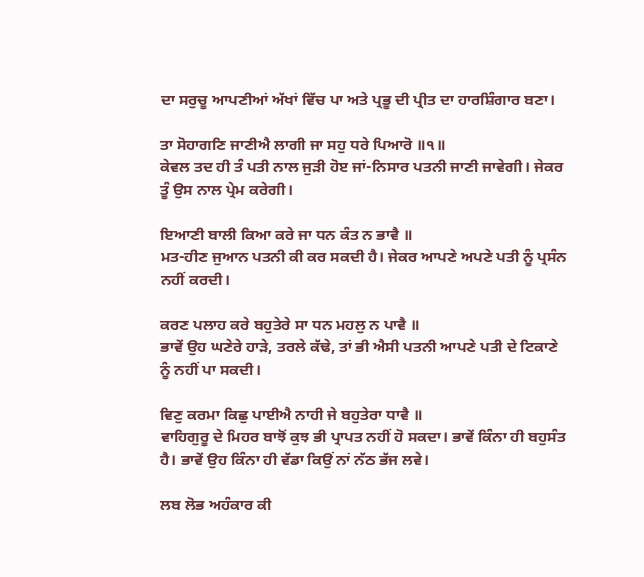ਦਾ ਸਰੁਚੂ ਆਪਣੀਆਂ ਅੱਖਾਂ ਵਿੱਚ ਪਾ ਅਤੇ ਪ੍ਰਭੂ ਦੀ ਪ੍ਰੀਤ ਦਾ ਹਾਰਸ਼ਿੰਗਾਰ ਬਣਾ।

ਤਾ ਸੋਹਾਗਣਿ ਜਾਣੀਐ ਲਾਗੀ ਜਾ ਸਹੁ ਧਰੇ ਪਿਆਰੋ ॥੧॥
ਕੇਵਲ ਤਦ ਹੀ ਤੰ ਪਤੀ ਨਾਲ ਜੁੜੀ ਹੋੲ ਜਾਂ-ਨਿਸਾਰ ਪਤਨੀ ਜਾਣੀ ਜਾਵੇਗੀ। ਜੇਕਰ ਤੂੰ ਉਸ ਨਾਲ ਪ੍ਰੇਮ ਕਰੇਗੀ।

ਇਆਣੀ ਬਾਲੀ ਕਿਆ ਕਰੇ ਜਾ ਧਨ ਕੰਤ ਨ ਭਾਵੈ ॥
ਮਤ-ਹੀਣ ਜੁਆਨ ਪਤਨੀ ਕੀ ਕਰ ਸਕਦੀ ਹੈ। ਜੇਕਰ ਆਪਣੇ ਅਪਣੇ ਪਤੀ ਨੂੰ ਪ੍ਰਸੰਨ ਨਹੀਂ ਕਰਦੀ।

ਕਰਣ ਪਲਾਹ ਕਰੇ ਬਹੁਤੇਰੇ ਸਾ ਧਨ ਮਹਲੁ ਨ ਪਾਵੈ ॥
ਭਾਵੇਂ ਉਹ ਘਣੇਰੇ ਹਾੜੇ, ਤਰਲੇ ਕੱਢੇ, ਤਾਂ ਭੀ ਐਸੀ ਪਤਨੀ ਆਪਣੇ ਪਤੀ ਦੇ ਟਿਕਾਣੇ ਨੂੰ ਨਹੀਂ ਪਾ ਸਕਦੀ।

ਵਿਣੁ ਕਰਮਾ ਕਿਛੁ ਪਾਈਐ ਨਾਹੀ ਜੇ ਬਹੁਤੇਰਾ ਧਾਵੈ ॥
ਵਾਹਿਗੁਰੂ ਦੇ ਮਿਹਰ ਬਾਝੋਂ ਕੁਝ ਭੀ ਪ੍ਰਾਪਤ ਨਹੀਂ ਹੋ ਸਕਦਾ। ਭਾਵੇਂ ਕਿੰਨਾ ਹੀ ਬਹੁਸੰਤ ਹੈ। ਭਾਵੇਂ ਉਹ ਕਿੰਨਾ ਹੀ ਵੱਡਾ ਕਿਉਂ ਨਾਂ ਨੱਠ ਭੱਜ ਲਵੇ।

ਲਬ ਲੋਭ ਅਹੰਕਾਰ ਕੀ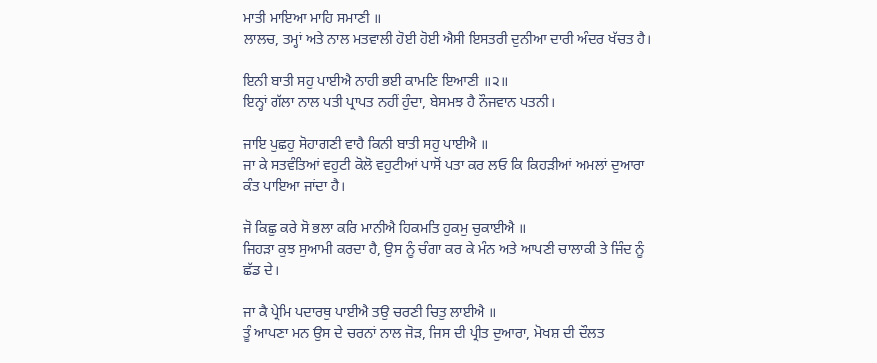ਮਾਤੀ ਮਾਇਆ ਮਾਹਿ ਸਮਾਣੀ ॥
ਲਾਲਚ, ਤਮ੍ਹਾਂ ਅਤੇ ਨਾਲ ਮਤਵਾਲੀ ਹੋਈ ਹੋਈ ਐਸੀ ਇਸਤਰੀ ਦੁਨੀਆ ਦਾਰੀ ਅੰਦਰ ਖੱਚਤ ਹੈ।

ਇਨੀ ਬਾਤੀ ਸਹੁ ਪਾਈਐ ਨਾਹੀ ਭਈ ਕਾਮਣਿ ਇਆਣੀ ॥੨॥
ਇਨ੍ਹਾਂ ਗੱਲਾ ਨਾਲ ਪਤੀ ਪ੍ਰਾਪਤ ਨਹੀਂ ਹੁੰਦਾ, ਬੇਸਮਝ ਹੈ ਨੌਜਵਾਨ ਪਤਨੀ।

ਜਾਇ ਪੁਛਹੁ ਸੋਹਾਗਣੀ ਵਾਹੈ ਕਿਨੀ ਬਾਤੀ ਸਹੁ ਪਾਈਐ ॥
ਜਾ ਕੇ ਸਤਵੰਤਿਆਂ ਵਹੁਟੀ ਕੋਲੋ ਵਹੁਟੀਆਂ ਪਾਸੋਂ ਪਤਾ ਕਰ ਲਓ ਕਿ ਕਿਹੜੀਆਂ ਅਮਲਾਂ ਦੁਆਰਾ ਕੰਤ ਪਾਇਆ ਜਾਂਦਾ ਹੈ।

ਜੋ ਕਿਛੁ ਕਰੇ ਸੋ ਭਲਾ ਕਰਿ ਮਾਨੀਐ ਹਿਕਮਤਿ ਹੁਕਮੁ ਚੁਕਾਈਐ ॥
ਜਿਹੜਾ ਕੁਝ ਸੁਆਮੀ ਕਰਦਾ ਹੈ, ਉਸ ਨੂੰ ਚੰਗਾ ਕਰ ਕੇ ਮੰਨ ਅਤੇ ਆਪਣੀ ਚਾਲਾਕੀ ਤੇ ਜਿੰਦ ਨੂੰ ਛੱਡ ਦੇ।

ਜਾ ਕੈ ਪ੍ਰੇਮਿ ਪਦਾਰਥੁ ਪਾਈਐ ਤਉ ਚਰਣੀ ਚਿਤੁ ਲਾਈਐ ॥
ਤੂੰ ਆਪਣਾ ਮਨ ਉਸ ਦੇ ਚਰਨਾਂ ਨਾਲ ਜੋੜ, ਜਿਸ ਦੀ ਪ੍ਰੀਤ ਦੁਆਰਾ, ਮੋਖਸ਼ ਦੀ ਦੌਲਤ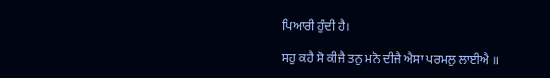ਪਿਆਰੀ ਹੁੰਦੀ ਹੈ।

ਸਹੁ ਕਹੈ ਸੋ ਕੀਜੈ ਤਨੁ ਮਨੋ ਦੀਜੈ ਐਸਾ ਪਰਮਲੁ ਲਾਈਐ ॥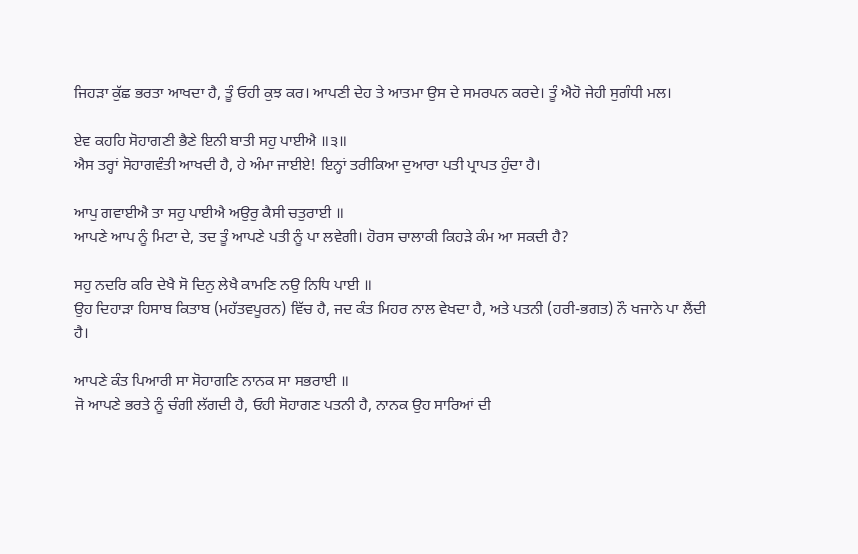ਜਿਹੜਾ ਕੁੱਛ ਭਰਤਾ ਆਖਦਾ ਹੈ, ਤੂੰ ਓਹੀ ਕੁਝ ਕਰ। ਆਪਣੀ ਦੇਹ ਤੇ ਆਤਮਾ ਉਸ ਦੇ ਸਮਰਪਨ ਕਰਦੇ। ਤੂੰ ਐਹੋ ਜੇਹੀ ਸੁਗੰਧੀ ਮਲ।

ਏਵ ਕਹਹਿ ਸੋਹਾਗਣੀ ਭੈਣੇ ਇਨੀ ਬਾਤੀ ਸਹੁ ਪਾਈਐ ॥੩॥
ਐਸ ਤਰ੍ਹਾਂ ਸੋਹਾਗਵੰਤੀ ਆਖਦੀ ਹੈ, ਹੇ ਅੰਮਾ ਜਾਈਏ! ਇਨ੍ਹਾਂ ਤਰੀਕਿਆ ਦੁਆਰਾ ਪਤੀ ਪ੍ਰਾਪਤ ਹੁੰਦਾ ਹੈ।

ਆਪੁ ਗਵਾਈਐ ਤਾ ਸਹੁ ਪਾਈਐ ਅਉਰੁ ਕੈਸੀ ਚਤੁਰਾਈ ॥
ਆਪਣੇ ਆਪ ਨੂੰ ਮਿਟਾ ਦੇ, ਤਦ ਤੂੰ ਆਪਣੇ ਪਤੀ ਨੂੰ ਪਾ ਲਵੇਗੀ। ਹੋਰਸ ਚਾਲਾਕੀ ਕਿਹੜੇ ਕੰਮ ਆ ਸਕਦੀ ਹੈ?

ਸਹੁ ਨਦਰਿ ਕਰਿ ਦੇਖੈ ਸੋ ਦਿਨੁ ਲੇਖੈ ਕਾਮਣਿ ਨਉ ਨਿਧਿ ਪਾਈ ॥
ਉਹ ਦਿਹਾੜਾ ਹਿਸਾਬ ਕਿਤਾਬ (ਮਹੱਤਵਪੂਰਨ) ਵਿੱਚ ਹੈ, ਜਦ ਕੰਤ ਮਿਹਰ ਨਾਲ ਵੇਖਦਾ ਹੈ, ਅਤੇ ਪਤਨੀ (ਹਰੀ-ਭਗਤ) ਨੌ ਖਜਾਨੇ ਪਾ ਲੈਂਦੀ ਹੈ।

ਆਪਣੇ ਕੰਤ ਪਿਆਰੀ ਸਾ ਸੋਹਾਗਣਿ ਨਾਨਕ ਸਾ ਸਭਰਾਈ ॥
ਜੋ ਆਪਣੇ ਭਰਤੇ ਨੂੰ ਚੰਗੀ ਲੱਗਦੀ ਹੈ, ਓਹੀ ਸੋਹਾਗਣ ਪਤਨੀ ਹੈ, ਨਾਨਕ ਉਹ ਸਾਰਿਆਂ ਦੀ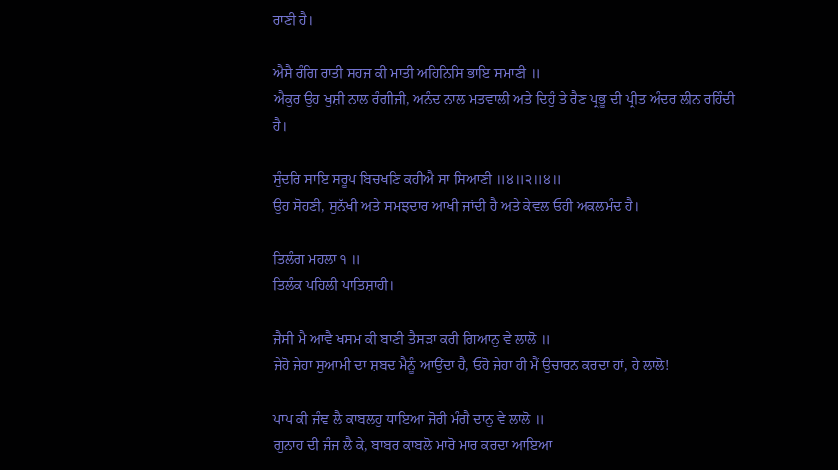ਰਾਣੀ ਹੈ।

ਐਸੈ ਰੰਗਿ ਰਾਤੀ ਸਹਜ ਕੀ ਮਾਤੀ ਅਹਿਨਿਸਿ ਭਾਇ ਸਮਾਣੀ ॥
ਐਕੁਰ ਉਹ ਖੁਸ਼ੀ ਨਾਲ ਰੰਗੀਜੀ, ਅਨੰਦ ਨਾਲ ਮਤਵਾਲੀ ਅਤੇ ਦਿਹੁੰ ਤੇ ਰੈਣ ਪ੍ਰਭੂ ਦੀ ਪ੍ਰੀਤ ਅੰਦਰ ਲੀਨ ਰਹਿੰਦੀ ਹੈ।

ਸੁੰਦਰਿ ਸਾਇ ਸਰੂਪ ਬਿਚਖਣਿ ਕਹੀਐ ਸਾ ਸਿਆਣੀ ॥੪॥੨॥੪॥
ਉਹ ਸੋਹਣੀ, ਸੁਨੱਖੀ ਅਤੇ ਸਮਝਦਾਰ ਆਖੀ ਜਾਂਦੀ ਹੈ ਅਤੇ ਕੇਵਲ ਓਹੀ ਅਕਲਮੰਦ ਹੈ।

ਤਿਲੰਗ ਮਹਲਾ ੧ ॥
ਤਿਲੰਕ ਪਹਿਲੀ ਪਾਤਿਸ਼ਾਹੀ।

ਜੈਸੀ ਮੈ ਆਵੈ ਖਸਮ ਕੀ ਬਾਣੀ ਤੈਸੜਾ ਕਰੀ ਗਿਆਨੁ ਵੇ ਲਾਲੋ ॥
ਜੇਹੋ ਜੇਹਾ ਸੁਆਮੀ ਦਾ ਸ਼ਬਦ ਮੈਨੂੰ ਆਉਂਦਾ ਹੈ, ਓਹੋ ਜੇਹਾ ਹੀ ਮੈਂ ਉਚਾਰਨ ਕਰਦਾ ਹਾਂ, ਹੇ ਲਾਲੋ!

ਪਾਪ ਕੀ ਜੰਞ ਲੈ ਕਾਬਲਹੁ ਧਾਇਆ ਜੋਰੀ ਮੰਗੈ ਦਾਨੁ ਵੇ ਲਾਲੋ ॥
ਗੁਨਾਹ ਦੀ ਜੰਜ ਲੈ ਕੇ, ਬਾਬਰ ਕਾਬਲੋ ਮਾਰੋ ਮਾਰ ਕਰਦਾ ਆਇਆ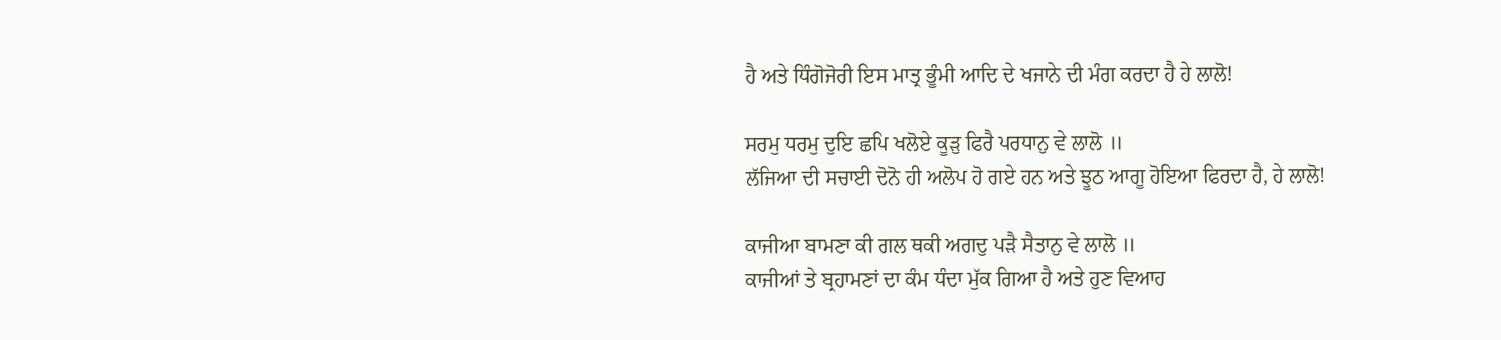ਹੈ ਅਤੇ ਧਿੰਗੋਜੋਰੀ ਇਸ ਮਾਤ੍ਰ ਭੂੰਮੀ ਆਦਿ ਦੇ ਖਜਾਨੇ ਦੀ ਮੰਗ ਕਰਦਾ ਹੈ ਹੇ ਲਾਲੋ!

ਸਰਮੁ ਧਰਮੁ ਦੁਇ ਛਪਿ ਖਲੋਏ ਕੂੜੁ ਫਿਰੈ ਪਰਧਾਨੁ ਵੇ ਲਾਲੋ ॥
ਲੱਜਿਆ ਦੀ ਸਚਾਈ ਦੋਨੋ ਹੀ ਅਲੋਪ ਹੋ ਗਏ ਹਨ ਅਤੇ ਝੂਠ ਆਗੂ ਹੋਇਆ ਫਿਰਦਾ ਹੈ, ਹੇ ਲਾਲੋ!

ਕਾਜੀਆ ਬਾਮਣਾ ਕੀ ਗਲ ਥਕੀ ਅਗਦੁ ਪੜੈ ਸੈਤਾਨੁ ਵੇ ਲਾਲੋ ॥
ਕਾਜੀਆਂ ਤੇ ਬ੍ਰਹਾਮਣਾਂ ਦਾ ਕੰਮ ਧੰਦਾ ਮੁੱਕ ਗਿਆ ਹੈ ਅਤੇ ਹੁਣ ਵਿਆਹ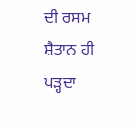ਦੀ ਰਸਮ ਸ਼ੈਤਾਨ ਹੀ ਪੜ੍ਹਦਾ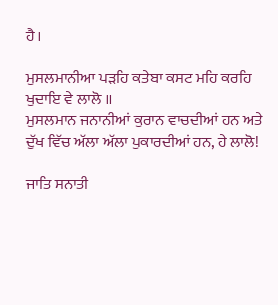ਹੈ।

ਮੁਸਲਮਾਨੀਆ ਪੜਹਿ ਕਤੇਬਾ ਕਸਟ ਮਹਿ ਕਰਹਿ ਖੁਦਾਇ ਵੇ ਲਾਲੋ ॥
ਮੁਸਲਮਾਨ ਜਨਾਨੀਆਂ ਕੁਰਾਨ ਵਾਚਦੀਆਂ ਹਨ ਅਤੇ ਦੁੱਖ ਵਿੱਚ ਅੱਲਾ ਅੱਲਾ ਪੁਕਾਰਦੀਆਂ ਹਨ, ਹੇ ਲਾਲੋ!

ਜਾਤਿ ਸਨਾਤੀ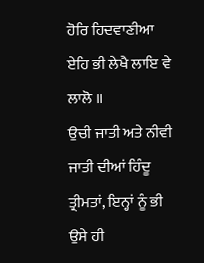ਹੋਰਿ ਹਿਦਵਾਣੀਆ ਏਹਿ ਭੀ ਲੇਖੈ ਲਾਇ ਵੇ ਲਾਲੋ ॥
ਉਚੀ ਜਾਤੀ ਅਤੇ ਨੀਵੀ ਜਾਤੀ ਦੀਆਂ ਹਿੰਦੂ ਤ੍ਰੀਮਤਾਂ, ਇਨ੍ਹਾਂ ਨੂੰ ਭੀ ਉਸੇ ਹੀ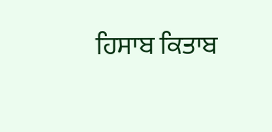ਹਿਸਾਬ ਕਿਤਾਬ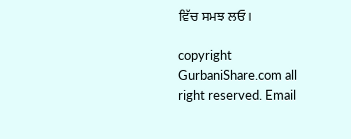ਵਿੱਚ ਸਮਝ ਲਓ।

copyright GurbaniShare.com all right reserved. Email